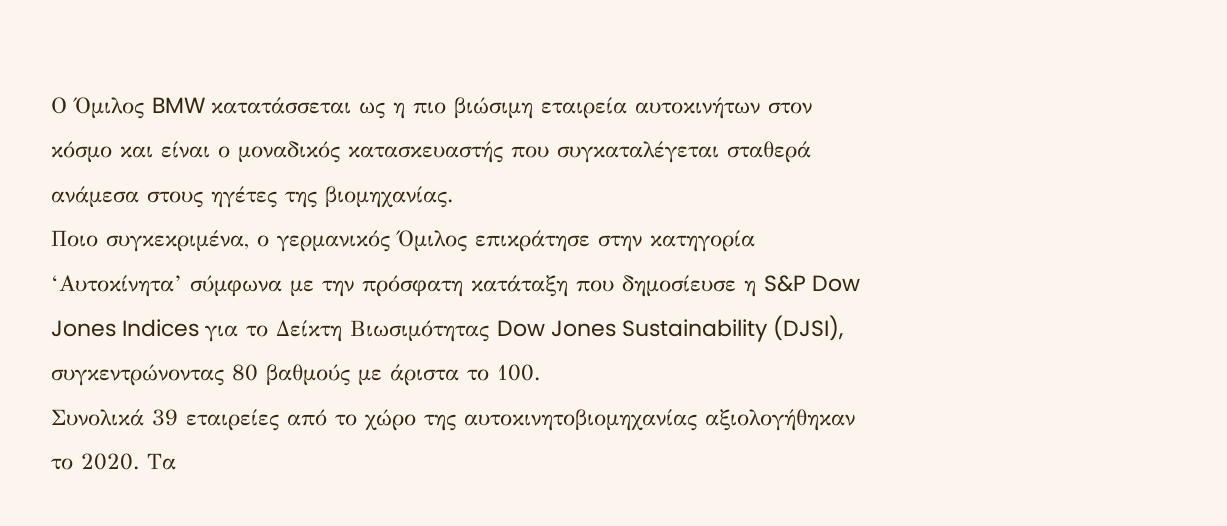Ο Όμιλος BMW κατατάσσεται ως η πιο βιώσιμη εταιρεία αυτοκινήτων στον κόσμο και είναι ο μοναδικός κατασκευαστής που συγκαταλέγεται σταθερά ανάμεσα στους ηγέτες της βιομηχανίας.
Ποιο συγκεκριμένα, ο γερμανικός Όμιλος επικράτησε στην κατηγορία ‘Αυτοκίνητα’ σύμφωνα με την πρόσφατη κατάταξη που δημοσίευσε η S&P Dow Jones Indices για το Δείκτη Βιωσιμότητας Dow Jones Sustainability (DJSI), συγκεντρώνοντας 80 βαθμούς με άριστα το 100.
Συνολικά 39 εταιρείες από το χώρο της αυτοκινητοβιομηχανίας αξιολογήθηκαν το 2020. Τα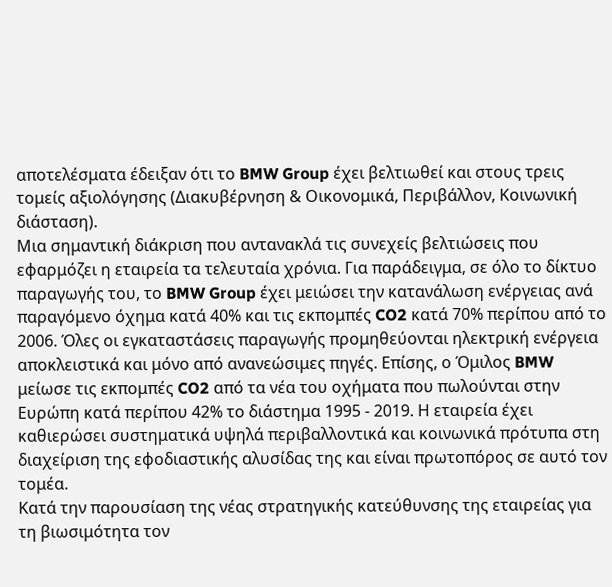αποτελέσματα έδειξαν ότι το BMW Group έχει βελτιωθεί και στους τρεις τομείς αξιολόγησης (Διακυβέρνηση & Οικονομικά, Περιβάλλον, Κοινωνική διάσταση).
Μια σημαντική διάκριση που αντανακλά τις συνεχείς βελτιώσεις που εφαρμόζει η εταιρεία τα τελευταία χρόνια. Για παράδειγμα, σε όλο το δίκτυο παραγωγής του, το BMW Group έχει μειώσει την κατανάλωση ενέργειας ανά παραγόμενο όχημα κατά 40% και τις εκπομπές CO2 κατά 70% περίπου από το 2006. Όλες οι εγκαταστάσεις παραγωγής προμηθεύονται ηλεκτρική ενέργεια αποκλειστικά και μόνο από ανανεώσιμες πηγές. Επίσης, ο Όμιλος BMW μείωσε τις εκπομπές CO2 από τα νέα του οχήματα που πωλούνται στην Ευρώπη κατά περίπου 42% το διάστημα 1995 - 2019. Η εταιρεία έχει καθιερώσει συστηματικά υψηλά περιβαλλοντικά και κοινωνικά πρότυπα στη διαχείριση της εφοδιαστικής αλυσίδας της και είναι πρωτοπόρος σε αυτό τον τομέα.
Κατά την παρουσίαση της νέας στρατηγικής κατεύθυνσης της εταιρείας για τη βιωσιμότητα τον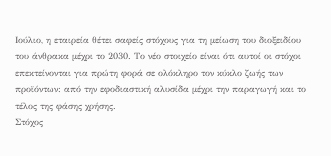Ιούλιο, η εταιρεία θέτει σαφείς στόχους για τη μείωση του διοξειδίου του άνθρακα μέχρι το 2030. Το νέο στοιχείο είναι ότι αυτοί οι στόχοι επεκτείνονται για πρώτη φορά σε ολόκληρο τον κύκλο ζωής των προϊόντων: από την εφοδιαστική αλυσίδα μέχρι την παραγωγή και το τέλος της φάσης χρήσης.
Στόχος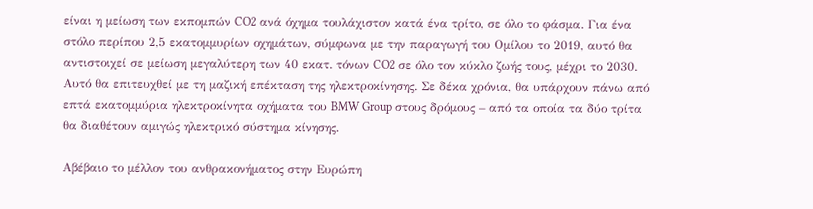είναι η μείωση των εκπομπών CO2 ανά όχημα τουλάχιστον κατά ένα τρίτο, σε όλο το φάσμα. Για ένα στόλο περίπου 2,5 εκατομμυρίων οχημάτων, σύμφωνα με την παραγωγή του Ομίλου το 2019, αυτό θα αντιστοιχεί σε μείωση μεγαλύτερη των 40 εκατ. τόνων CO2 σε όλο τον κύκλο ζωής τους, μέχρι το 2030. Αυτό θα επιτευχθεί με τη μαζική επέκταση της ηλεκτροκίνησης. Σε δέκα χρόνια, θα υπάρχουν πάνω από επτά εκατομμύρια ηλεκτροκίνητα οχήματα του BMW Group στους δρόμους – από τα οποία τα δύο τρίτα θα διαθέτουν αμιγώς ηλεκτρικό σύστημα κίνησης.

Αβέβαιο το μέλλον του ανθρακονήματος στην Ευρώπη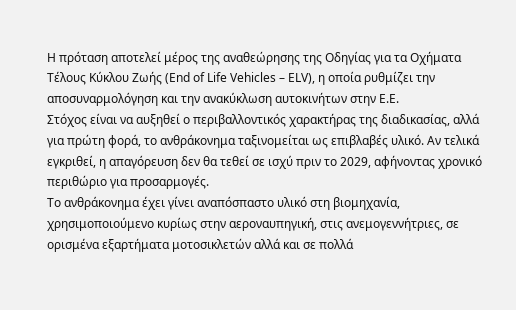Η πρόταση αποτελεί μέρος της αναθεώρησης της Οδηγίας για τα Οχήματα Τέλους Κύκλου Ζωής (End of Life Vehicles – ELV), η οποία ρυθμίζει την αποσυναρμολόγηση και την ανακύκλωση αυτοκινήτων στην Ε.Ε.
Στόχος είναι να αυξηθεί ο περιβαλλοντικός χαρακτήρας της διαδικασίας, αλλά για πρώτη φορά, το ανθράκονημα ταξινομείται ως επιβλαβές υλικό. Αν τελικά εγκριθεί, η απαγόρευση δεν θα τεθεί σε ισχύ πριν το 2029, αφήνοντας χρονικό περιθώριο για προσαρμογές.
Το ανθράκονημα έχει γίνει αναπόσπαστο υλικό στη βιομηχανία, χρησιμοποιούμενο κυρίως στην αεροναυπηγική, στις ανεμογεννήτριες, σε ορισμένα εξαρτήματα μοτοσικλετών αλλά και σε πολλά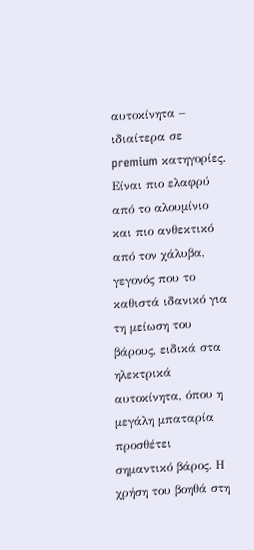αυτοκίνητα – ιδιαίτερα σε premium κατηγορίες.
Είναι πιο ελαφρύ από το αλουμίνιο και πιο ανθεκτικό από τον χάλυβα, γεγονός που το καθιστά ιδανικό για τη μείωση του βάρους, ειδικά στα ηλεκτρικά αυτοκίνητα, όπου η μεγάλη μπαταρία προσθέτει σημαντικό βάρος. Η χρήση του βοηθά στη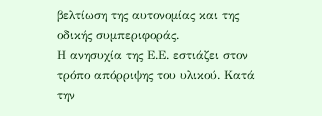βελτίωση της αυτονομίας και της οδικής συμπεριφοράς.
Η ανησυχία της Ε.Ε. εστιάζει στον τρόπο απόρριψης του υλικού. Κατά την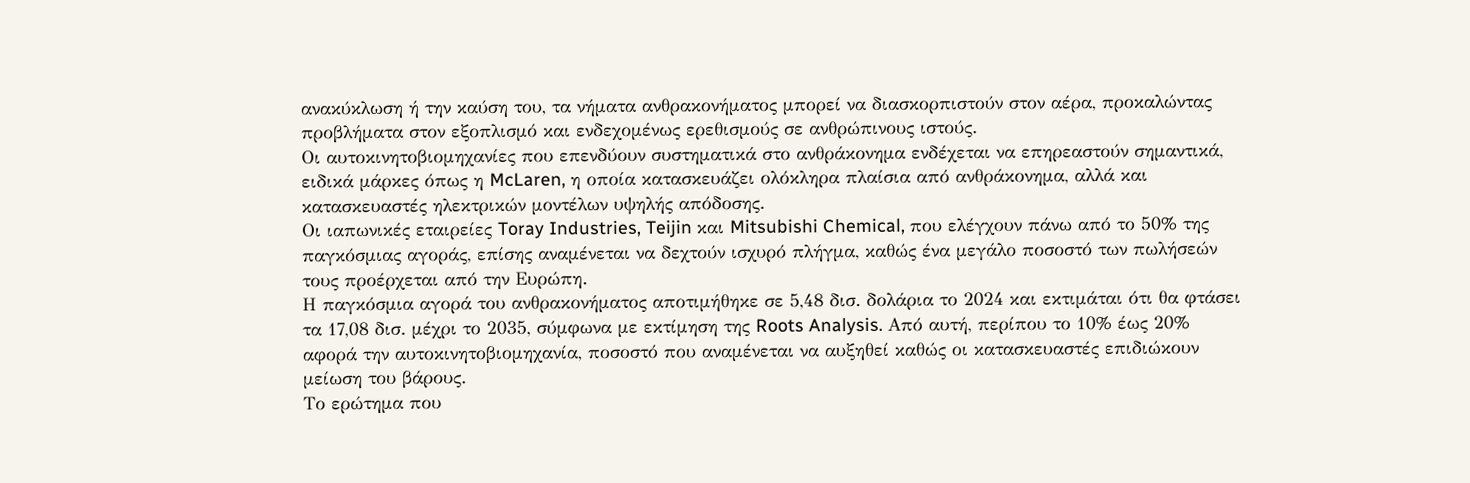ανακύκλωση ή την καύση του, τα νήματα ανθρακονήματος μπορεί να διασκορπιστούν στον αέρα, προκαλώντας προβλήματα στον εξοπλισμό και ενδεχομένως ερεθισμούς σε ανθρώπινους ιστούς.
Οι αυτοκινητοβιομηχανίες που επενδύουν συστηματικά στο ανθράκονημα ενδέχεται να επηρεαστούν σημαντικά, ειδικά μάρκες όπως η McLaren, η οποία κατασκευάζει ολόκληρα πλαίσια από ανθράκονημα, αλλά και κατασκευαστές ηλεκτρικών μοντέλων υψηλής απόδοσης.
Οι ιαπωνικές εταιρείες Toray Industries, Teijin και Mitsubishi Chemical, που ελέγχουν πάνω από το 50% της παγκόσμιας αγοράς, επίσης αναμένεται να δεχτούν ισχυρό πλήγμα, καθώς ένα μεγάλο ποσοστό των πωλήσεών τους προέρχεται από την Ευρώπη.
Η παγκόσμια αγορά του ανθρακονήματος αποτιμήθηκε σε 5,48 δισ. δολάρια το 2024 και εκτιμάται ότι θα φτάσει τα 17,08 δισ. μέχρι το 2035, σύμφωνα με εκτίμηση της Roots Analysis. Από αυτή, περίπου το 10% έως 20% αφορά την αυτοκινητοβιομηχανία, ποσοστό που αναμένεται να αυξηθεί καθώς οι κατασκευαστές επιδιώκουν μείωση του βάρους.
Το ερώτημα που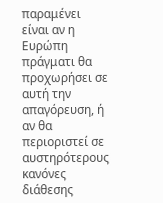παραμένει είναι αν η Ευρώπη πράγματι θα προχωρήσει σε αυτή την απαγόρευση, ή αν θα περιοριστεί σε αυστηρότερους κανόνες διάθεσης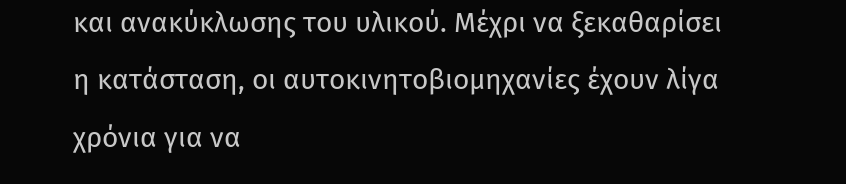και ανακύκλωσης του υλικού. Μέχρι να ξεκαθαρίσει η κατάσταση, οι αυτοκινητοβιομηχανίες έχουν λίγα χρόνια για να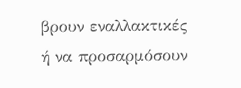βρουν εναλλακτικές ή να προσαρμόσουν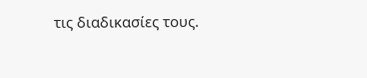τις διαδικασίες τους.